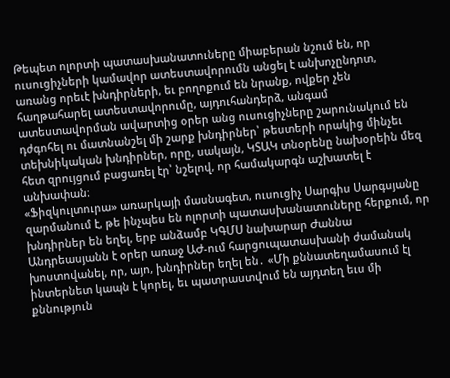Թեպետ ոլորտի պատասխանատուները միաբերան նշում են, որ ուսուցիչների կամավոր ատեստավորումն անցել է անխոչընդոտ, առանց որեւէ խնդիրների, եւ բողոքում են նրանք, ովքեր չեն հաղթահարել ատեստավորումը, այդուհանդերձ, անգամ ատեստավորման ավարտից օրեր անց ուսուցիչները շարունակում են դժգոհել ու մատնանշել մի շարք խնդիրներ՝ թեստերի որակից մինչեւ տեխնիկական խնդիրներ, որը, սակայն, ԿՏԱԿ տնօրենը նախօրեին մեզ հետ զրույցում բացառել էր՝ նշելով, որ համակարգն աշխատել է անխափան։
«Ֆիզկուլտուրա» առարկայի մասնագետ, ուսուցիչ Սարգիս Սարգսյանը զարմանում է, թե ինչպես են ոլորտի պատասխանատուները հերքում, որ խնդիրներ են եղել, երբ անձամբ ԿԳՄՍ նախարար Ժաննա Անդրեասյանն է օրեր առաջ ԱԺ-ում հարցուպատասխանի ժամանակ խոստովանել, որ, այո, խնդիրներ եղել են․ «Մի քննատեղամասում էլ ինտերնետ կապն է կորել, եւ պատրաստվում են այդտեղ եւս մի քննություն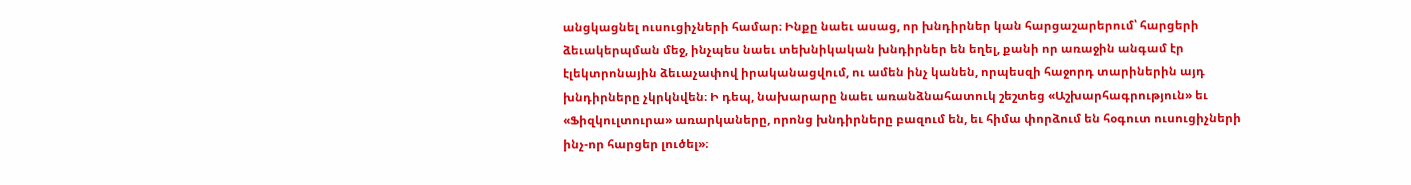անցկացնել ուսուցիչների համար։ Ինքը նաեւ ասաց, որ խնդիրներ կան հարցաշարերում՝ հարցերի ձեւակերպման մեջ, ինչպես նաեւ տեխնիկական խնդիրներ են եղել, քանի որ առաջին անգամ էր էլեկտրոնային ձեւաչափով իրականացվում, ու ամեն ինչ կանեն, որպեսզի հաջորդ տարիներին այդ խնդիրները չկրկնվեն։ Ի դեպ, նախարարը նաեւ առանձնահատուկ շեշտեց «Աշխարհագրություն» եւ «Ֆիզկուլտուրա» առարկաները, որոնց խնդիրները բազում են, եւ հիմա փորձում են հօգուտ ուսուցիչների ինչ-որ հարցեր լուծել»։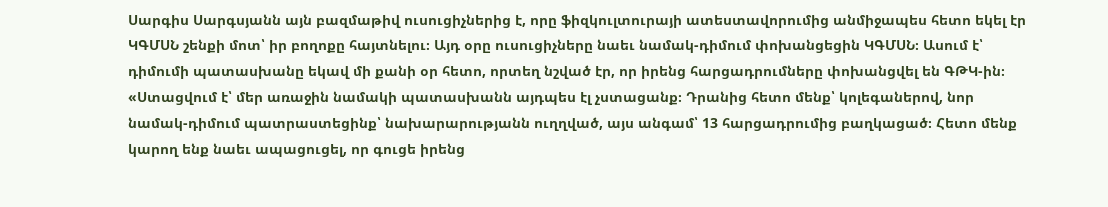Սարգիս Սարգսյանն այն բազմաթիվ ուսուցիչներից է, որը ֆիզկուլտուրայի ատեստավորումից անմիջապես հետո եկել էր ԿԳՄՍՆ շենքի մոտ՝ իր բողոքը հայտնելու։ Այդ օրը ուսուցիչները նաեւ նամակ-դիմում փոխանցեցին ԿԳՄՍՆ։ Ասում է՝ դիմումի պատասխանը եկավ մի քանի օր հետո, որտեղ նշված էր, որ իրենց հարցադրումները փոխանցվել են ԳԹԿ-ին։ «Ստացվում է՝ մեր առաջին նամակի պատասխանն այդպես էլ չստացանք։ Դրանից հետո մենք՝ կոլեգաներով, նոր նամակ-դիմում պատրաստեցինք՝ նախարարությանն ուղղված, այս անգամ՝ 13 հարցադրումից բաղկացած։ Հետո մենք կարող ենք նաեւ ապացուցել, որ գուցե իրենց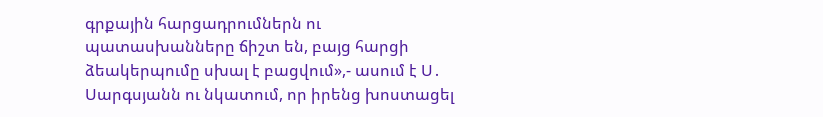գրքային հարցադրումներն ու պատասխանները ճիշտ են, բայց հարցի ձեակերպումը սխալ է բացվում»,- ասում է Ս․ Սարգսյանն ու նկատում, որ իրենց խոստացել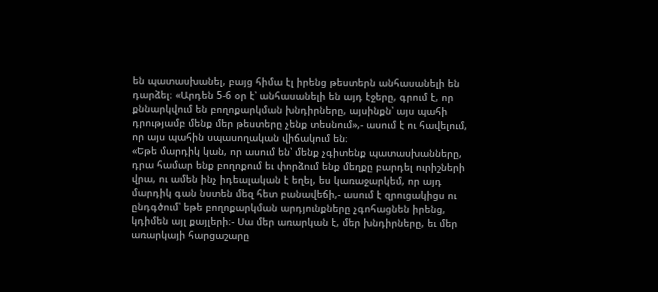են պատասխանել, բայց հիմա էլ իրենց թեստերն անհասանելի են դարձել։ «Արդեն 5-6 օր է՝ անհասանելի են այդ էջերը, գրում է, որ քննարկվում են բողոքարկման խնդիրները, այսինքն՝ այս պահի դրությամբ մենք մեր թեստերը չենք տեսնում»,- ասում է ու հավելում, որ այս պահին սպասողական վիճակում են։
«Եթե մարդիկ կան, որ ասում են՝ մենք չգիտենք պատասխանները, դրա համար ենք բողոքում եւ փորձում ենք մեղքը բարդել ուրիշների վրա, ու ամեն ինչ իդեալական է եղել, ես կառաջարկեմ, որ այդ մարդիկ գան նստեն մեզ հետ բանավեճի,- ասում է զրուցակիցս ու ընդգծում՝ եթե բողոքարկման արդյունքները չգոհացնեն իրենց, կդիմեն այլ քայլերի։- Սա մեր առարկան է, մեր խնդիրները, եւ մեր առարկայի հարցաշարը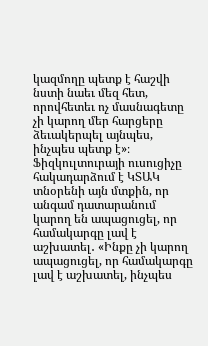կազմողը պետք է հաշվի նստի նաեւ մեզ հետ, որովհետեւ ոչ մասնագետը չի կարող մեր հարցերը ձեւակերպել այնպես, ինչպես պետք է»։
Ֆիզկուլտուրայի ուսուցիչը հակադարձում է ԿՏԱԿ տնօրենի այն մտքին, որ անգամ դատարանում կարող են ապացուցել, որ համակարգը լավ է աշխատել․ «Ինքը չի կարող ապացուցել, որ համակարգը լավ է աշխատել, ինչպես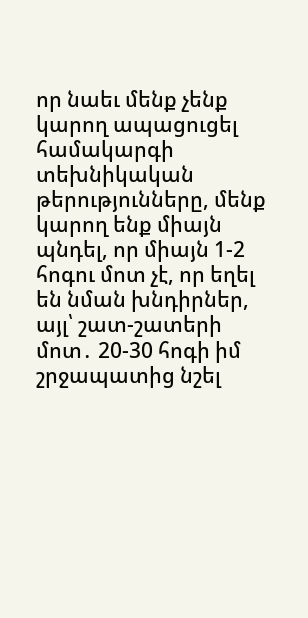որ նաեւ մենք չենք կարող ապացուցել համակարգի տեխնիկական թերությունները, մենք կարող ենք միայն պնդել, որ միայն 1-2 հոգու մոտ չէ, որ եղել են նման խնդիրներ, այլ՝ շատ-շատերի մոտ․ 20-30 հոգի իմ շրջապատից նշել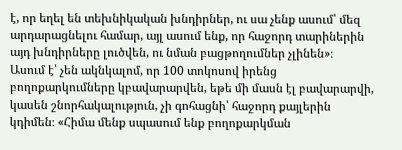է, որ եղել են տեխնիկական խնդիրներ, ու սա չենք ասում՝ մեզ արդարացնելու համար, այլ ասում ենք, որ հաջորդ տարիներին այդ խնդիրները լուծվեն, ու նման բացթողումներ չլինեն»։
Ասում է՝ չեն ակնկալոմ, որ 100 տոկոսով իրենց բողոքարկումները կբավարարվեն, եթե մի մասն էլ բավարարվի, կասեն շնորհակալություն, չի գոհացնի՝ հաջորդ քայլերին կդիմեն։ «Հիմա մենք սպասում ենք բողոքարկման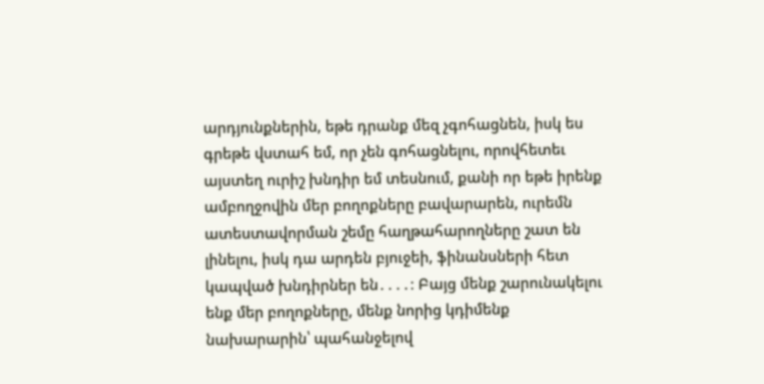արդյունքներին, եթե դրանք մեզ չգոհացնեն, իսկ ես գրեթե վստահ եմ, որ չեն գոհացնելու, որովհետեւ այստեղ ուրիշ խնդիր եմ տեսնում, քանի որ եթե իրենք ամբողջովին մեր բողոքները բավարարեն, ուրեմն ատեստավորման շեմը հաղթահարողները շատ են լինելու, իսկ դա արդեն բյուջեի, ֆինանսների հետ կապված խնդիրներ են․․․․։ Բայց մենք շարունակելու ենք մեր բողոքները, մենք նորից կդիմենք նախարարին՝ պահանջելով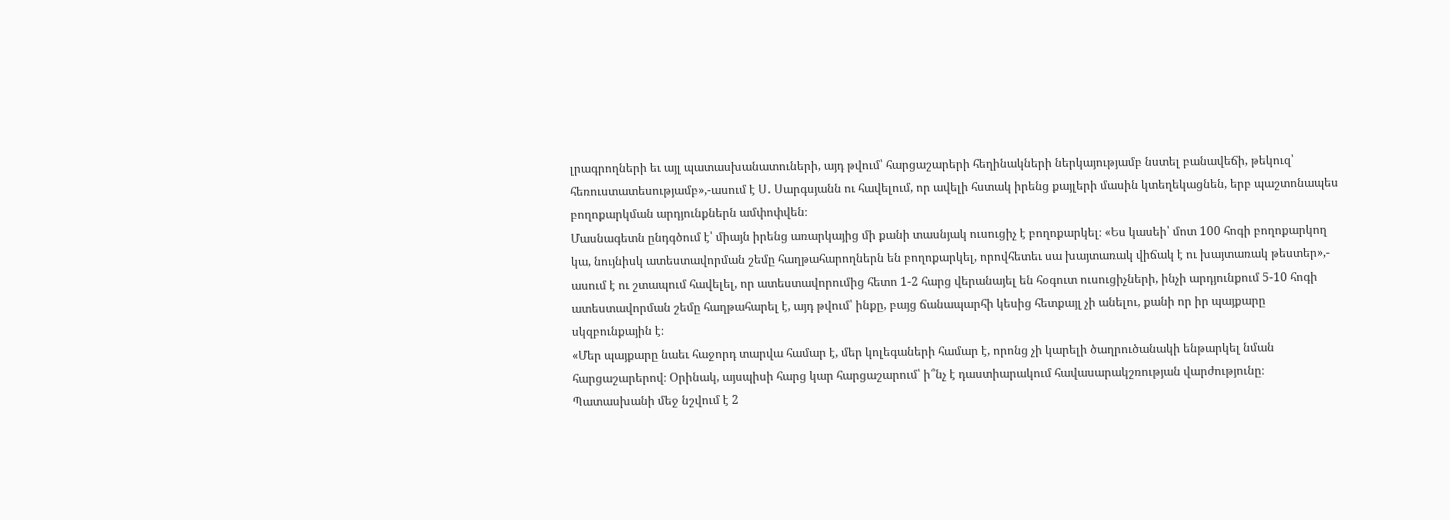լրագրողների եւ այլ պատասխանատուների, այդ թվում՝ հարցաշարերի հեղինակների ներկայությամբ նստել բանավեճի, թեկուզ՝ հեռուստատեսությամբ»,-ասում է Ս․ Սարգսյանն ու հավելում, որ ավելի հստակ իրենց քայլերի մասին կտեղեկացնեն, երբ պաշտոնապես բողոքարկման արդյունքներն ամփոփվեն։
Մասնագետն ընդգծում է՝ միայն իրենց առարկայից մի քանի տասնյակ ուսուցիչ է բողոքարկել։ «Ես կասեի՝ մոտ 100 հոգի բողոքարկող կա, նույնիսկ ատեստավորման շեմը հաղթահարողներն են բողոքարկել, որովհետեւ սա խայտառակ վիճակ է ու խայտառակ թեստեր»,- ասում է ու շտապում հավելել, որ ատեստավորումից հետո 1-2 հարց վերանայել են հօգուտ ուսուցիչների, ինչի արդյունքում 5-10 հոգի ատեստավորման շեմը հաղթահարել է, այդ թվում՝ ինքը, բայց ճանապարհի կեսից հետքայլ չի անելու, քանի որ իր պայքարը սկզբունքային է։
«Մեր պայքարը նաեւ հաջորդ տարվա համար է, մեր կոլեգաների համար է, որոնց չի կարելի ծաղրուծանակի ենթարկել նման հարցաշարերով։ Օրինակ, այսպիսի հարց կար հարցաշարում՝ ի՞նչ է դաստիարակում հավասարակշռության վարժությունը։ Պատասխանի մեջ նշվում է 2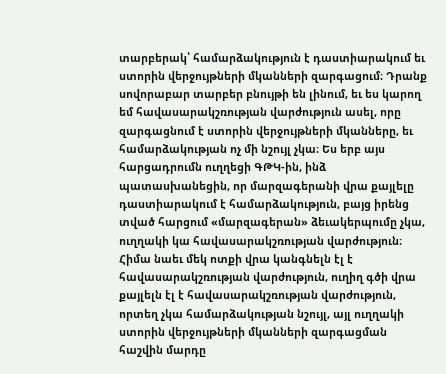տարբերակ՝ համարձակություն է դաստիարակում եւ ստորին վերջույթների մկանների զարգացում։ Դրանք սովորաբար տարբեր բնույթի են լինում, եւ ես կարող եմ հավասարակշռության վարժություն ասել, որը զարգացնում է ստորին վերջույթների մկանները, եւ համարձակության ոչ մի նշույլ չկա։ Ես երբ այս հարցադրումն ուղղեցի ԳԹԿ-ին, ինձ պատասխանեցին, որ մարզագերանի վրա քայլելը դաստիարակում է համարձակություն, բայց իրենց տված հարցում «մարզագերան» ձեւակերպումը չկա, ուղղակի կա հավասարակշռության վարժություն։ Հիմա նաեւ մեկ ոտքի վրա կանգնելն էլ է հավասարակշռության վարժություն, ուղիղ գծի վրա քայլելն էլ է հավասարակշռության վարժություն, որտեղ չկա համարձակության նշույլ, այլ ուղղակի ստորին վերջույթների մկանների զարգացման հաշվին մարդը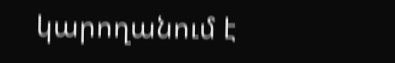կարողանում է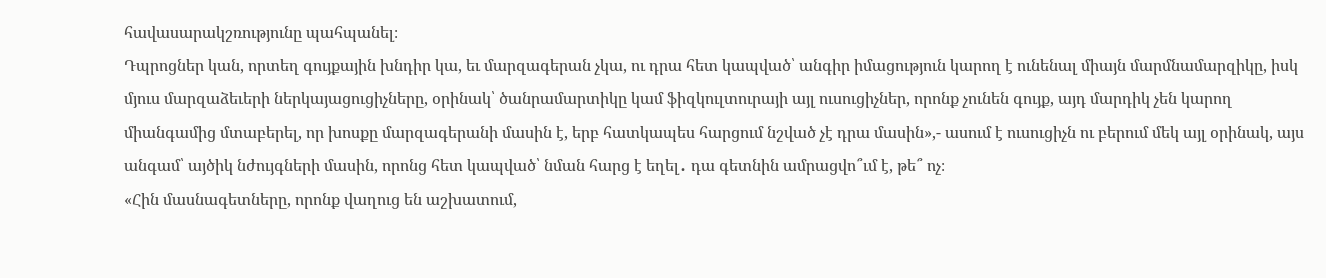հավասարակշռությունը պահպանել։
Դպրոցներ կան, որտեղ գույքային խնդիր կա, եւ մարզագերան չկա, ու դրա հետ կապված՝ անգիր իմացություն կարող է ունենալ միայն մարմնամարզիկը, իսկ մյուս մարզաձեւերի ներկայացուցիչները, օրինակ՝ ծանրամարտիկը կամ ֆիզկուլտուրայի այլ ուսուցիչներ, որոնք չունեն գույք, այդ մարդիկ չեն կարող միանգամից մտաբերել, որ խոսքը մարզագերանի մասին է, երբ հատկապես հարցում նշված չէ դրա մասին»,- ասում է ուսուցիչն ու բերում մեկ այլ օրինակ, այս անգամ՝ այծիկ նժույգների մասին, որոնց հետ կապված՝ նման հարց է եղել․ դա գետնին ամրացվո՞ւմ է, թե՞ ոչ։
«Հին մասնագետները, որոնք վաղուց են աշխատում,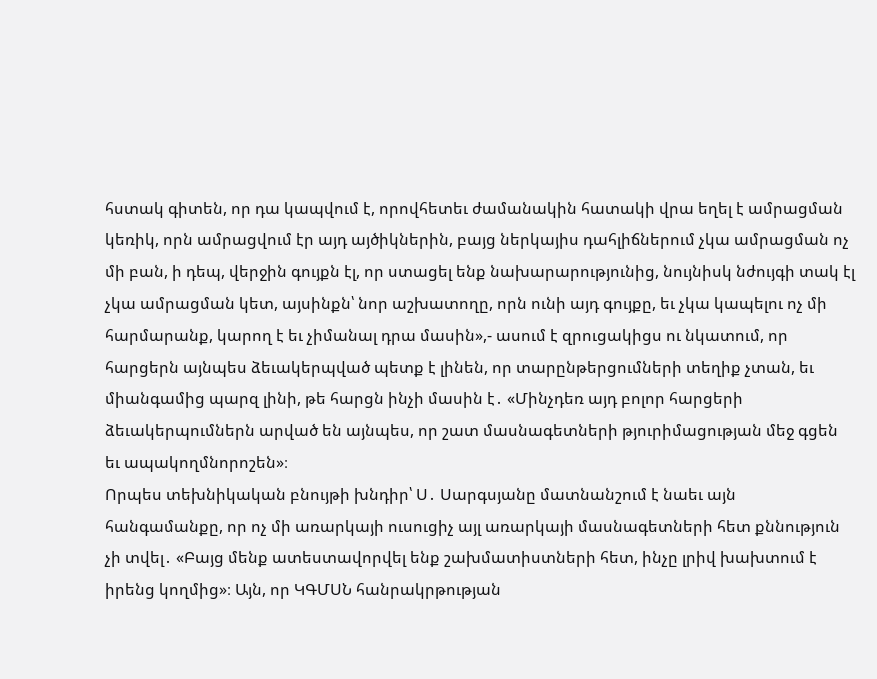հստակ գիտեն, որ դա կապվում է, որովհետեւ ժամանակին հատակի վրա եղել է ամրացման կեռիկ, որն ամրացվում էր այդ այծիկներին, բայց ներկայիս դահլիճներում չկա ամրացման ոչ մի բան, ի դեպ, վերջին գույքն էլ, որ ստացել ենք նախարարությունից, նույնիսկ նժույգի տակ էլ չկա ամրացման կետ, այսինքն՝ նոր աշխատողը, որն ունի այդ գույքը, եւ չկա կապելու ոչ մի հարմարանք, կարող է եւ չիմանալ դրա մասին»,- ասում է զրուցակիցս ու նկատում, որ հարցերն այնպես ձեւակերպված պետք է լինեն, որ տարընթերցումների տեղիք չտան, եւ միանգամից պարզ լինի, թե հարցն ինչի մասին է․ «Մինչդեռ այդ բոլոր հարցերի ձեւակերպումներն արված են այնպես, որ շատ մասնագետների թյուրիմացության մեջ գցեն եւ ապակողմնորոշեն»։
Որպես տեխնիկական բնույթի խնդիր՝ Ս․ Սարգսյանը մատնանշում է նաեւ այն հանգամանքը, որ ոչ մի առարկայի ուսուցիչ այլ առարկայի մասնագետների հետ քննություն չի տվել․ «Բայց մենք ատեստավորվել ենք շախմատիստների հետ, ինչը լրիվ խախտում է իրենց կողմից»։ Այն, որ ԿԳՄՍՆ հանրակրթության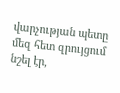վարչության պետը մեզ հետ զրույցում նշել էր,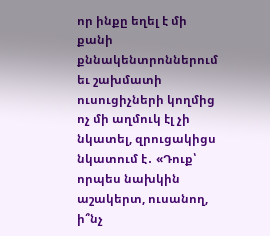որ ինքը եղել է մի քանի քննակենտրոններում եւ շախմատի ուսուցիչների կողմից ոչ մի աղմուկ էլ չի նկատել, զրուցակիցս նկատում է․ «Դուք՝ որպես նախկին աշակերտ, ուսանող, ի՞նչ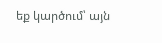եք կարծում՝ այն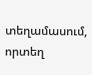տեղամասում, որտեղ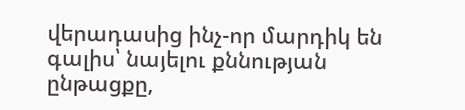վերադասից ինչ-որ մարդիկ են գալիս՝ նայելու քննության ընթացքը,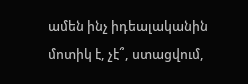ամեն ինչ իդեալականին մոտիկ է, չէ՞, ստացվում,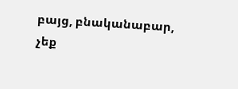բայց, բնականաբար, չեք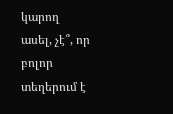կարող ասել, չէ՞, որ բոլոր տեղերում է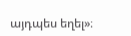այդպես եղել»։